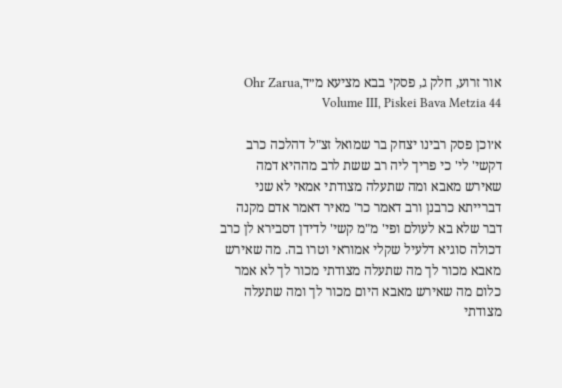אור זרוע, חלק ג, פסקי בבא מציעא מ״דOhr Zarua, Volume III, Piskei Bava Metzia 44

א׳וכן פסק רבינו יצחק בר שמואל זצ"ל דהלכה כרב דקשי' לי' כי פריך ליה רב ששת לרב מההיא דמה שאירש מאבא ומה שתעלה מצודתי אמאי לא שני דברייתא כרבנן ורב דאמר כר' מאיר דאמר אדם מקנה דבר שלא בא לעולם ופי' מ"מ קשי' לדידן דסבירא לן כרב דכולה סוגיא דלעיל שקלי אמוראי וטרו בה. מה שאירש מאבא מכור לך מה שתעלה מצודתי מכור לך לא אמר כלום מה שאירש מאבא היום מכור לך ומה שתעלה מצודתי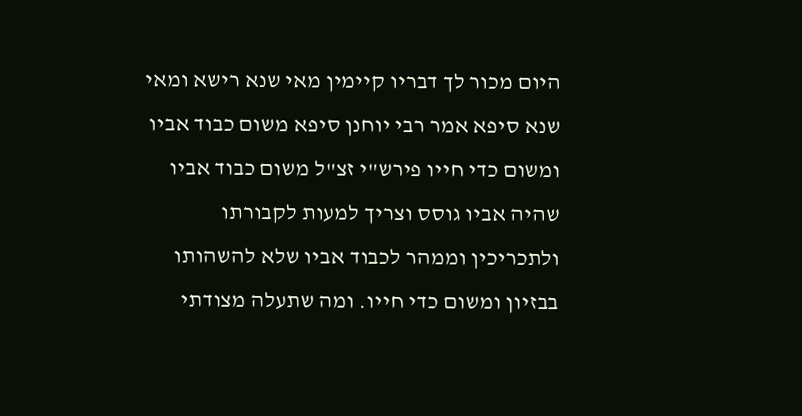היום מכור לך דבריו קיימין מאי שנא רישא ומאי שנא סיפא אמר רבי יוחנן סיפא משום כבוד אביו ומשום כדי חייו פירש"י זצ"ל משום כבוד אביו שהיה אביו גוסס וצריך למעות לקבורתו ולתכריכין וממהר לכבוד אביו שלא להשהותו בבזיון ומשום כדי חייו. ומה שתעלה מצודתי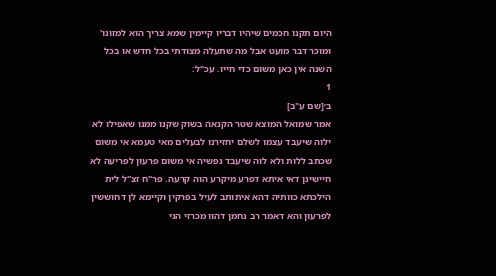היום תקנו חכמים שיהיו דבריו קיימין שמא צריך הוא למזונו' ומוכר דבר מועט אבל מה שתעלה מצודתי בכל חדש או בכל השנה אין כאן משום כדי חייו. עכ"ל:
1
ב׳[שם ע"ב]
אמר שמואל המוצא שטר הקנאה בשוק שקנו ממנו שאפילו לא ילוה שיעבד עצמו לשלם יחזירנו לבעלים מאי טעמא אי משום שכתב ללות ולא לוה שיעבד נפשיה אי משום פרעון לפריעה לא חיישינן דאי איתא דפרע מיקרע הוה קרעה. פר"ח זצ"ל לית הילכתא כוותיה דהא איתותב לעיל בפרקין וקיימא לן דחוששין לפרעון והא דאמר רב נחמן דהוו מכרזי הני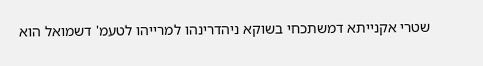שטרי אקנייתא דמשתכחי בשוקא ניהדרינהו למרייהו לטעמ' דשמואל הוא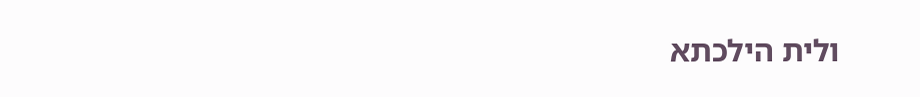ולית הילכתא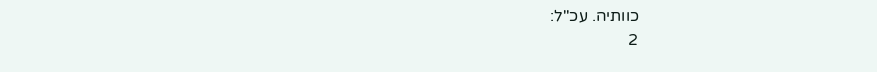כוותיה. עכ"ל:
2